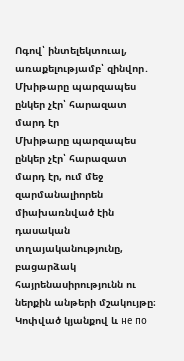Ոգով՝ ինտելեկտուալ, առաքելությամբ՝ զինվոր․ Մխիթարը պարզապես ընկեր չէր՝ հարազատ մարդ էր
Մխիթարը պարզապես ընկեր չէր՝ հարազատ մարդ էր, ում մեջ զարմանալիորեն միախառնված էին դասական տղայականությունը, բացարձակ հայրենասիրությունն ու ներքին անթերի մշակույթը։
Կոփված կյանքով և не по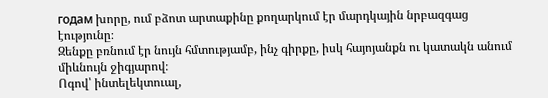годам խորը, ում բձոտ արտաքինը քողարկում էր մարդկային նրբազգաց էությունը։
Զենքը բռնում էր նույն հմտությամբ, ինչ գիրքը, իսկ հայոյանքն ու կատակն անում միևնույն ջիգյարով։
Ոգով՝ ինտելեկտուալ,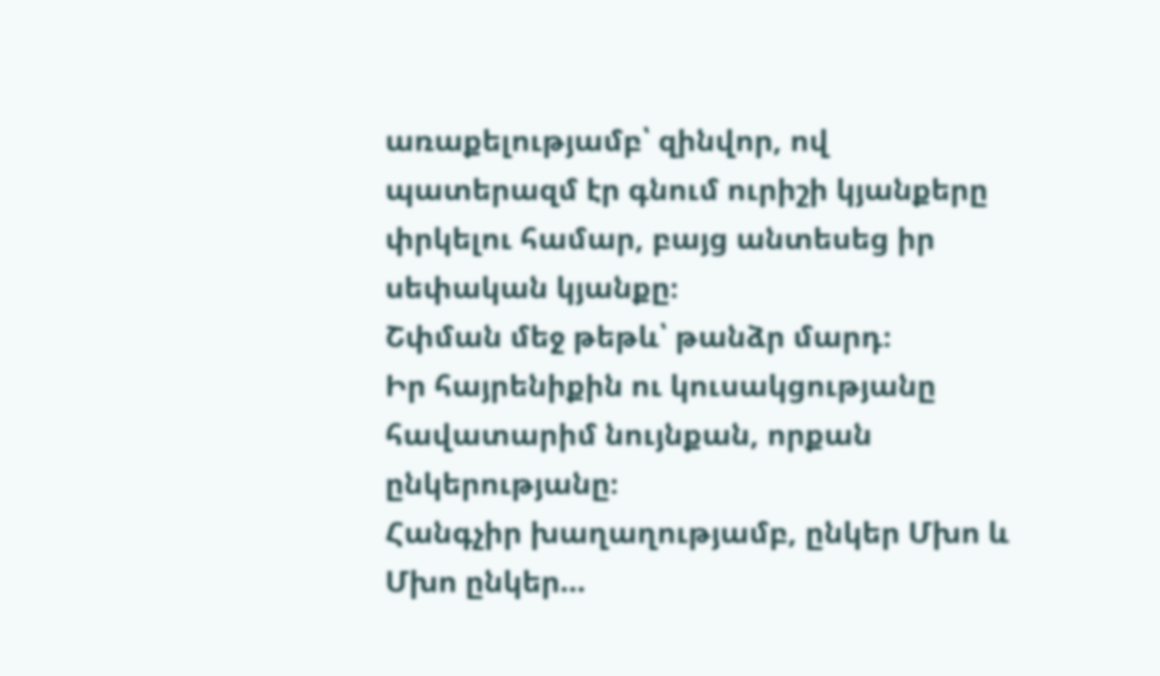առաքելությամբ՝ զինվոր, ով պատերազմ էր գնում ուրիշի կյանքերը փրկելու համար, բայց անտեսեց իր սեփական կյանքը։
Շփման մեջ թեթև՝ թանձր մարդ։
Իր հայրենիքին ու կուսակցությանը հավատարիմ նույնքան, որքան ընկերությանը։
Հանգչիր խաղաղությամբ, ընկեր Մխո և Մխո ընկեր…